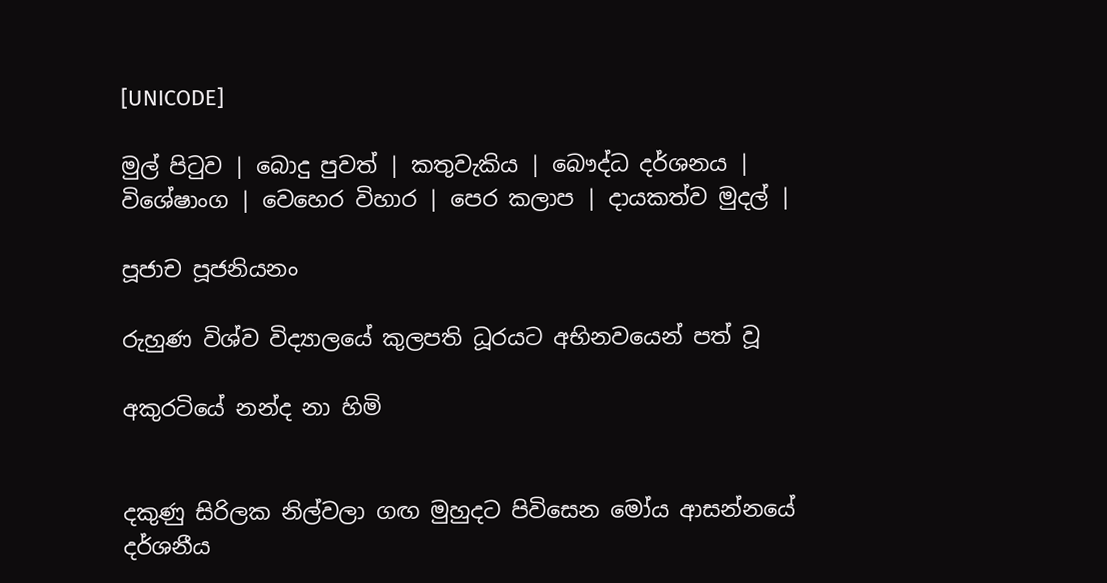[UNICODE]

මුල් පිටුව | බොදු පුවත් | කතුවැකිය | බෞද්ධ දර්ශනය | විශේෂාංග | වෙහෙර විහාර | පෙර කලාප | දායකත්ව මුදල් |

පූජාච පූජනියනං

රුහුණ විශ්ව විද්‍යාලයේ කුලපති ධූරයට අභිනවයෙන් පත් වූ

අකුරටියේ නන්ද නා හිමි


දකුණු සිරිලක නිල්වලා ගඟ මුහුදට පිවිසෙන මෝය ආසන්නයේ දර්ශනීය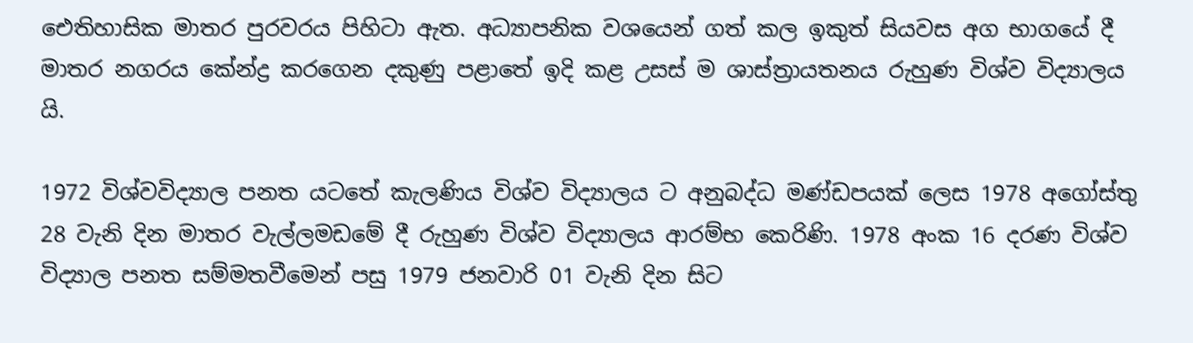ඓතිහාසික මාතර පුරවරය පිහිටා ඇත. අධ්‍යාපනික වශයෙන් ගත් කල ඉකුත් සියවස අග භාගයේ දී මාතර නගරය කේන්ද්‍ර කරගෙන දකුණු පළාතේ ඉදි කළ උසස් ම ශාස්ත්‍රායතනය රුහුණ විශ්ව විද්‍යාලය යි.

1972 විශ්වවිද්‍යාල පනත යටතේ කැලණිය විශ්ව විද්‍යාලය ට අනුබද්ධ මණ්ඩපයක් ලෙස 1978 අගෝස්තු 28 වැනි දින මාතර වැල්ලමඩමේ දී රුහුණ විශ්ව විද්‍යාලය ආරම්භ කෙරිණි. 1978 අංක 16 දරණ විශ්ව විද්‍යාල පනත සම්මතවීමෙන් පසු 1979 ජනවාරි 01 වැනි දින සිට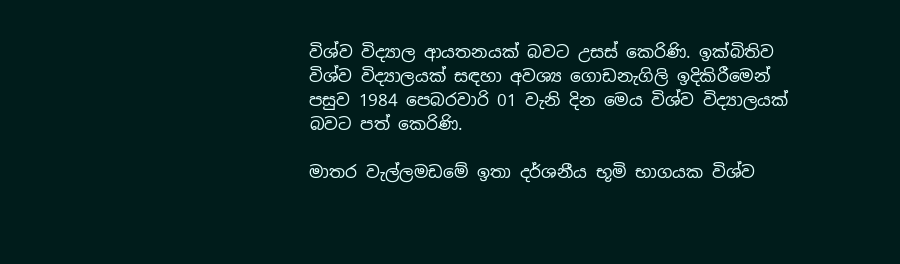විශ්ව විද්‍යාල ආයතනයක් බවට උසස් කෙරිණි. ඉක්බිතිව විශ්ව විද්‍යාලයක් සඳහා අවශ්‍ය ගොඩනැගිලි ඉදිකිරීමෙන් පසුව 1984 පෙබරවාරි 01 වැනි දින මෙය විශ්ව විද්‍යාලයක් බවට පත් කෙරිණි.

මාතර වැල්ලමඩමේ ඉතා දර්ශනීය භූමි භාගයක විශ්ව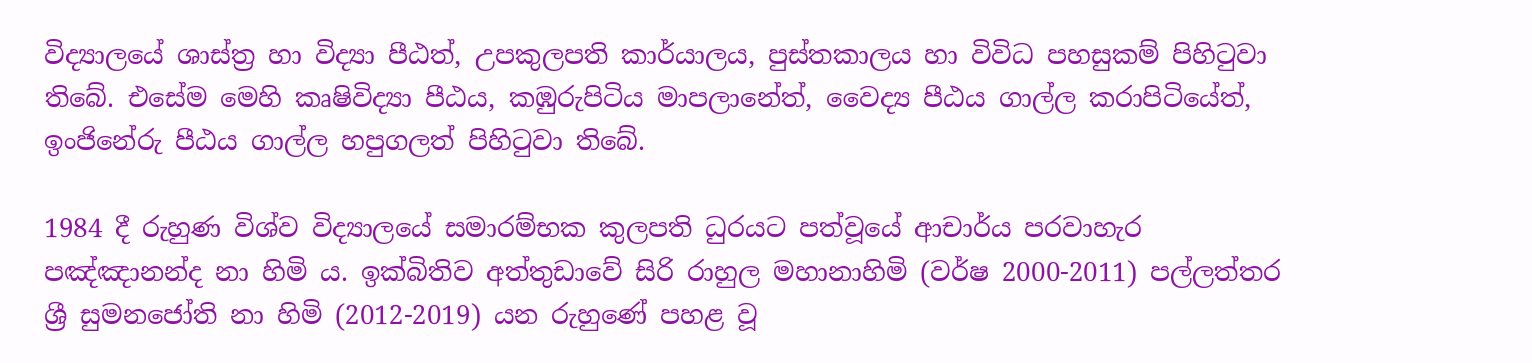විද්‍යාලයේ ශාස්ත්‍ර හා විද්‍යා පීඨත්, උපකුලපති කාර්යාලය, පුස්තකාලය හා විවිධ පහසුකම් පිහිටුවා තිබේ. එසේම මෙහි කෘෂිවිද්‍යා පීඨය, කඹුරුපිටිය මාපලානේත්, වෛද්‍ය පීඨය ගාල්ල කරාපිටියේත්, ඉංජිනේරු පීඨය ගාල්ල හපුගලත් පිහිටුවා තිබේ.

1984 දී රුහුණ විශ්ව විද්‍යාලයේ සමාරම්භක කුලපති ධුරයට පත්වූයේ ආචාර්ය පරවාහැර පඤ්ඤානන්ද නා හිමි ය. ඉක්බිතිව අත්තුඩාවේ සිරි රාහුල මහානාහිමි (වර්ෂ 2000-2011) පල්ලත්තර ශ්‍රී සුමනජෝති නා හිමි (2012-2019) යන රුහුණේ පහළ වූ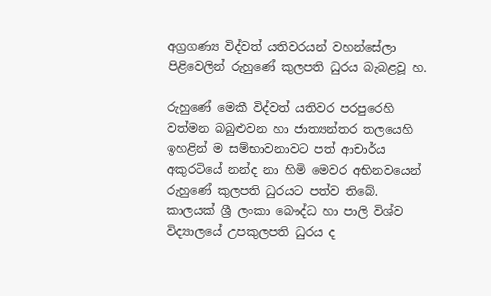අග්‍රගණ්‍ය විද්වත් යතිවරයන් වහන්සේලා පිළිවෙලින් රුහුණේ කුලපති ධුරය බැබළවූ හ.

රුහුණේ මෙකී විද්වත් යතිවර පරපුරෙහි වත්මන බබුළුවන හා ජාත්‍යන්තර තලයෙහි ඉහළින් ම සම්භාවනාවට පත් ආචාර්ය අකුරටියේ නන්ද නා හිමි මෙවර අභිනවයෙන් රුහුණේ කුලපති ධුරයට පත්ව තිබේ. කාලයක් ශ්‍රී ලංකා බෞද්ධ හා පාලි විශ්ව විද්‍යාලයේ උපකුලපති ධුරය ද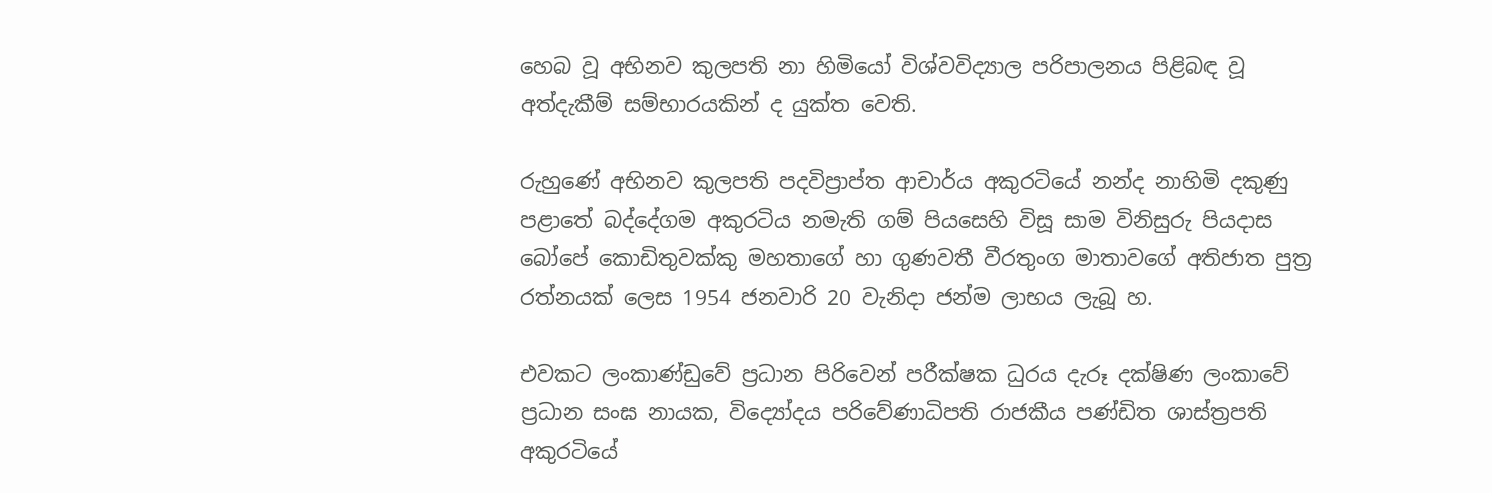හෙබ වූ අභිනව කුලපති නා හිමියෝ විශ්වවිද්‍යාල පරිපාලනය පිළිබඳ වූ අත්දැකීම් සම්භාරයකින් ද යුක්ත වෙති.

රුහුණේ අභිනව කුලපති පදවිප්‍රාප්ත ආචාර්ය අකුරටියේ නන්ද නාහිමි දකුණු පළාතේ බද්දේගම අකුරටිය නමැති ගම් පියසෙහි විසූ සාම විනිසුරු පියදාස බෝපේ කොඩිතුවක්කු මහතාගේ හා ගුණවතී වීරතුංග මාතාවගේ අතිජාත පුත්‍ර රත්නයක් ලෙස 1954 ජනවාරි 20 වැනිදා ජන්ම ලාභය ලැබූ හ.

එවකට ලංකාණ්ඩුවේ ප්‍රධාන පිරිවෙන් පරීක්ෂක ධුරය දැරූ දක්ෂිණ ලංකාවේ ප්‍රධාන සංඝ නායක, විද්‍යෝදය පරිවේණාධිපති රාජකීය පණ්ඩිත ශාස්ත්‍රපති අකුරටියේ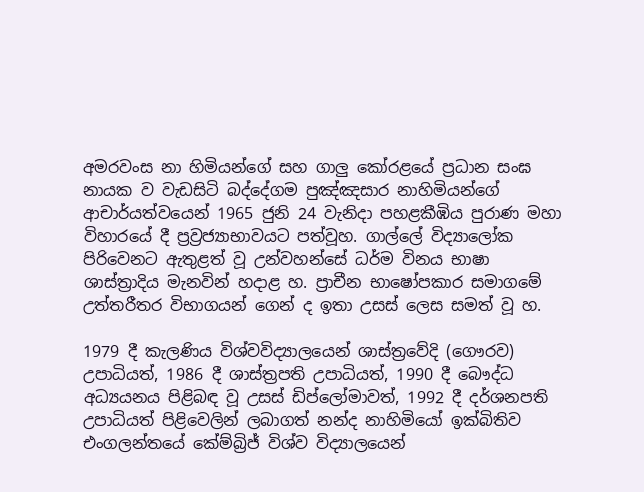අමරවංස නා හිමියන්ගේ සහ ගාලු කෝරළයේ ප්‍රධාන සංඝ නායක ව වැඩසිටි බද්දේගම පුඤ්ඤසාර නාහිමියන්ගේ ආචාර්යත්වයෙන් 1965 ජුනි 24 වැනිදා පහළකීඹිය පුරාණ මහා විහාරයේ දී ප්‍රව්‍රජ්‍යාභාවයට පත්වූහ. ගාල්ලේ විද්‍යාලෝක පිරිවෙනට ඇතුළත් වූ උන්වහන්සේ ධර්ම විනය භාෂා ශාස්ත්‍රාදිය මැනවින් හදාළ හ. ප්‍රාචීන භාෂෝපකාර සමාගමේ උත්තරීතර විභාගයන් ගෙන් ද ඉතා උසස් ලෙස සමත් වූ හ.

1979 දී කැලණිය විශ්වවිද්‍යාලයෙන් ශාස්ත්‍රවේදි (ගෞරව) උපාධියත්, 1986 දී ශාස්ත්‍රපති උපාධියත්, 1990 දී බෞද්ධ අධ්‍යයනය පිළිබඳ වූ උසස් ඩිප්ලෝමාවත්, 1992 දී දර්ශනපති උපාධියත් පිළිවෙලින් ලබාගත් නන්ද නාහිමියෝ ඉක්බිතිව එංගලන්තයේ කේම්බ්‍රිජ් විශ්ව විද්‍යාලයෙන්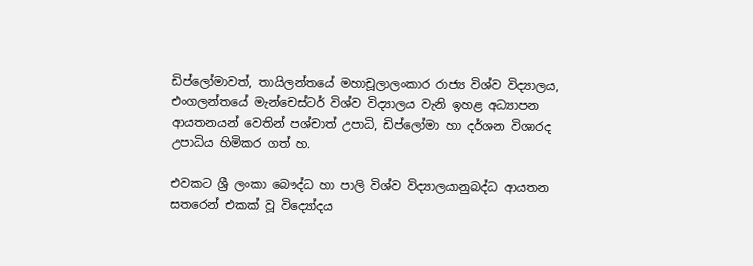ඩිප්ලෝමාවත්, තායිලන්තයේ මහාචූලාලංකාර රාජ්‍ය විශ්ව විද්‍යාලය, එංගලන්තයේ මැන්චෙස්ටර් විශ්ව විද්‍යාලය වැනි ඉහළ අධ්‍යාපන ආයතනයන් වෙතින් පශ්චාත් උපාධි, ඩිප්ලෝමා හා දර්ශන විශාරද උපාධිය හිමිකර ගත් හ.

එවකට ශ්‍රී ලංකා බෞද්ධ හා පාලි විශ්ව විද්‍යාලයානුබද්ධ ආයතන සතරෙන් එකක් වූ විද්‍යෝදය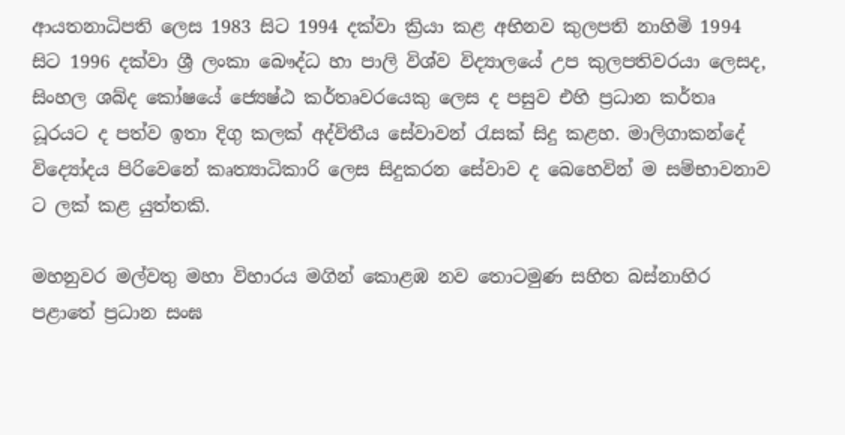ආයතනාධිපති ලෙස 1983 සිට 1994 දක්වා ක්‍රියා කළ අභිනව කුලපති නාහිමි 1994 සිට 1996 දක්වා ශ්‍රී ලංකා බෞද්ධ හා පාලි විශ්ව විද්‍යාලයේ උප කුලපතිවරයා ලෙසද, සිංහල ශබ්ද කෝෂයේ ජ්‍යෙෂ්ඨ කර්තෘවරයෙකු ලෙස ද පසුව එහි ප්‍රධාන කර්තෘ ධූරයට ද පත්ව ඉතා දිගු කලක් අද්විතීය සේවාවන් රැසක් සිදු කළහ. මාලිගාකන්දේ විද්‍යෝදය පිරිවෙනේ කෘත්‍යාධිකාරි ලෙස සිදුකරන සේවාව ද බෙහෙවින් ම සම්භාවනාව ට ලක් කළ යුත්තකි.

මහනුවර මල්වතු මහා විහාරය මගින් කොළඹ නව තොටමුණ සහිත බස්නාහිර පළාතේ ප්‍රධාන සංඝ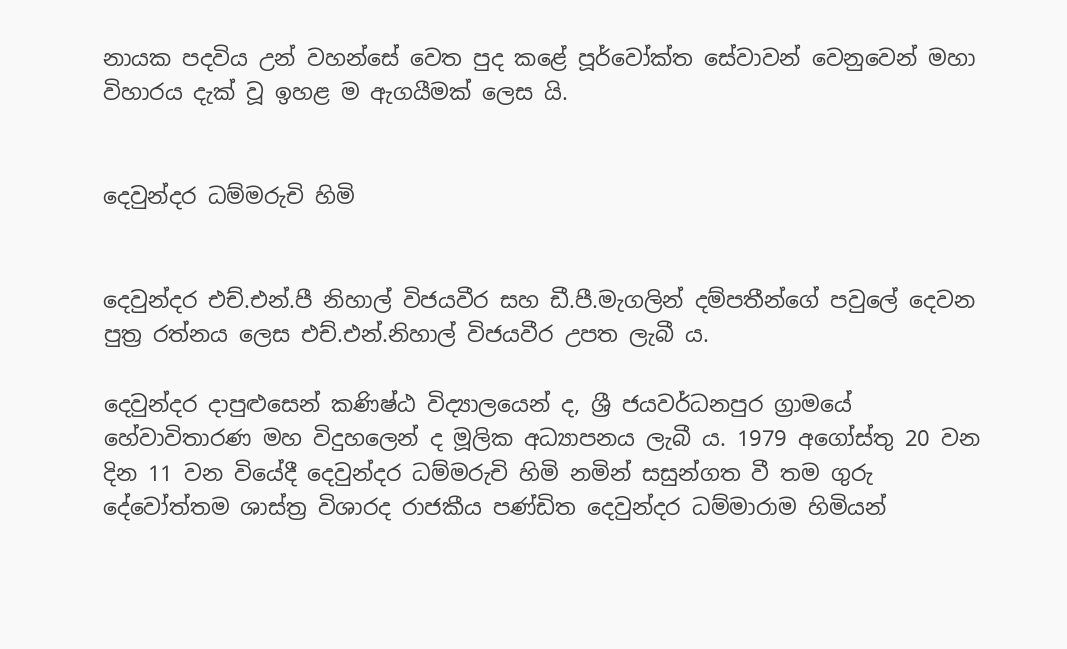නායක පදවිය උන් වහන්සේ වෙත පුද කළේ පූර්වෝක්ත සේවාවන් වෙනුවෙන් මහා විහාරය දැක් වූ ඉහළ ම ඇගයීමක් ලෙස යි.


දෙවුන්දර ධම්මරුචි හිමි


දෙවුන්දර එච්.එන්.පී නිහාල් විජයවීර සහ ඩී.පී.මැගලින් දම්පතීන්ගේ පවුලේ දෙවන පුත්‍ර රත්නය ලෙස එච්.එන්.නිහාල් විජයවීර උපත ලැබී ය.

දෙවුන්දර දාපුළුසෙන් කණිෂ්ඨ විද්‍යාලයෙන් ද, ශ්‍රී ජයවර්ධනපුර ග්‍රාමයේ හේවාවිතාරණ මහ විදුහලෙන් ද මූලික අධ්‍යාපනය ලැබී ය. 1979 අගෝස්තු 20 වන දින 11 වන වියේදී දෙවුන්දර ධම්මරුචි හිමි නමින් සසුන්ගත වී තම ගුරු දේවෝත්තම ශාස්ත්‍ර විශාරද රාජකීය පණ්ඩිත දෙවුන්දර ධම්මාරාම හිමියන්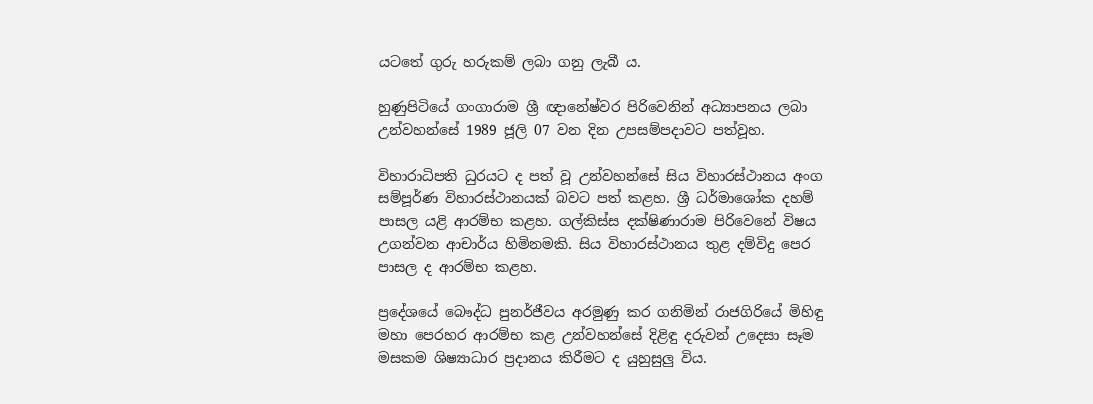යටතේ ගුරු හරුකම් ලබා ගනු ලැබී ය.

හුණුපිටියේ ගංගාරාම ශ්‍රී ඥානේෂ්වර පිරිවෙනින් අධ්‍යාපනය ලබා උන්වහන්සේ 1989 ජූලි 07 වන දින උපසම්පදාවට පත්වූහ.

විහාරාධිපති ධුරයට ද පත් වූ උන්වහන්සේ සිය විහාරස්ථානය අංග සම්පූර්ණ විහාරස්ථානයක් බවට පත් කළහ. ශ්‍රී ධර්මාශෝක දහම් පාසල යළි ආරම්භ කළහ. ගල්කිස්ස දක්ෂිණාරාම පිරිවෙනේ විෂය උගන්වන ආචාර්ය හිමිනමකි. සිය විහාරස්ථානය තුළ දම්විදු පෙර පාසල ද ආරම්භ කළහ.

ප්‍රදේශයේ බෞද්ධ පුනර්ජීවය අරමුණු කර ගනිමින් රාජගිරියේ මිහිඳු මහා පෙරහර ආරම්භ කළ උන්වහන්සේ දිළිඳු දරුවන් උදෙසා සෑම මසකම ශිෂ්‍යාධාර ප්‍රදානය කිරීමට ද යුහුසුලු විය.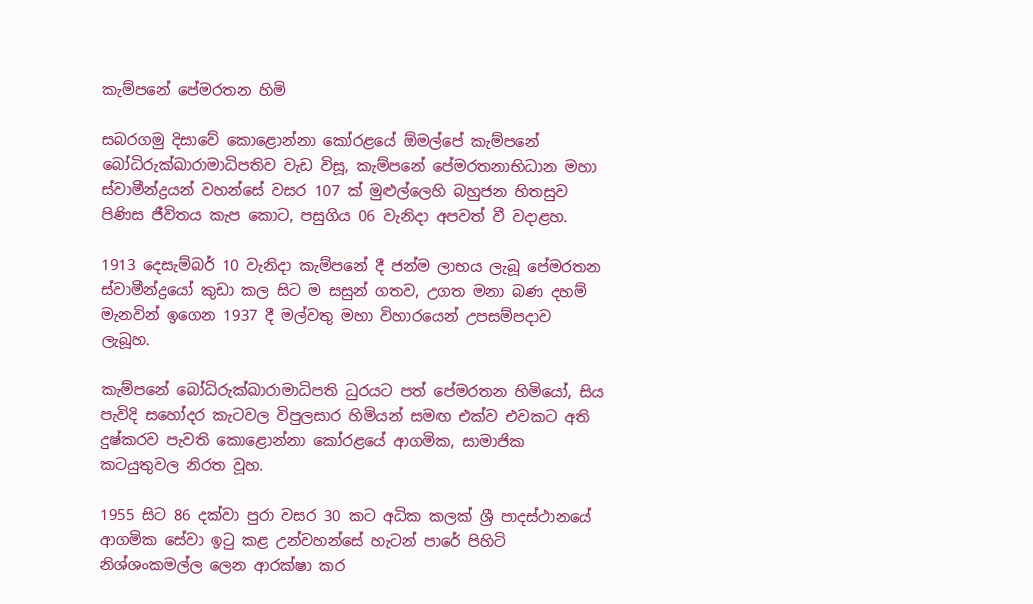කැම්පනේ පේමරතන හිමි

සබරගමු දිසාවේ කොළොන්නා කෝරළයේ ඕමල්පේ කැම්පනේ බෝධිරුක්ඛාරාමාධිපතිව වැඩ විසූ, කැම්පනේ පේමරතනාභිධාන මහා ස්වාමීන්ද්‍රයන් වහන්සේ වසර 107 ක් මුළුල්ලෙහි බහුජන හිතසුව පිණිස ජීවිතය කැප කොට, පසුගිය 06 වැනිදා අපවත් වී වදාළහ.

1913 දෙසැම්බර් 10 වැනිදා කැම්පනේ දී ජන්ම ලාභය ලැබූ පේමරතන ස්වාමීන්ද්‍රයෝ කුඩා කල සිට ම සසුන් ගතව, උගත මනා බණ දහම් මැනවින් ඉගෙන 1937 දී මල්වතු මහා විහාරයෙන් උපසම්පදාව ලැබූහ.

කැම්පනේ බෝධිරුක්ඛාරාමාධිපති ධුරයට පත් පේමරතන හිමියෝ, සිය පැවිදි සහෝදර කැටවල විපුලසාර හිමියන් සමඟ එක්ව එවකට අති දුෂ්කරව පැවති කොළොන්නා කෝරළයේ ආගමික, සාමාජික කටයුතුවල නිරත වූහ.

1955 සිට 86 දක්වා පුරා වසර 30 කට අධික කලක් ශ්‍රී පාදස්ථානයේ ආගමික සේවා ඉටු කළ උන්වහන්සේ හැටන් පාරේ පිහිටි නිශ්ශංකමල්ල ලෙන ආරක්ෂා කර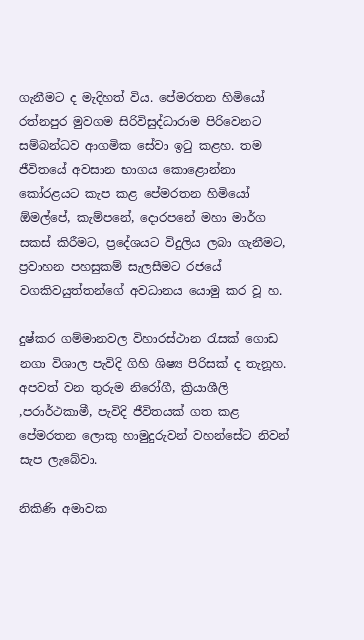ගැනීමට ද මැදිහත් විය. පේමරතන හිමියෝ රත්නපුර මුවගම සිරිවිසුද්ධාරාම පිරිවෙනට සම්බන්ධව ආගමික සේවා ඉටු කළහ. තම ජීවිතයේ අවසාන භාගය කොළොන්නා කෝරළයට කැප කළ පේමරතන හිමියෝ ඕමල්පේ, කැම්පනේ, දොරපනේ මහා මාර්ග සකස් කිරීමට, ප්‍රදේශයට විදුලිය ලබා ගැනීමට, ප්‍රවාහන පහසුකම් සැලසීමට රජයේ වගකිවයුත්තන්ගේ අවධානය යොමු කර වූ හ.

දුෂ්කර ගම්මානවල විහාරස්ථාන රැසක් ගොඩ නගා විශාල පැවිදි ගිහි ශිෂ්‍ය පිරිසක් ද තැනූහ. අපවත් වන තුරුම නිරෝගී, ක්‍රියාශීලි ,පරාර්ථකාමී, පැවිදි ජීවිතයක් ගත කළ පේමරතන ලොකු හාමුදුරුවන් වහන්සේට නිවන් සැප ලැබේවා.

නිකිණි අමාවක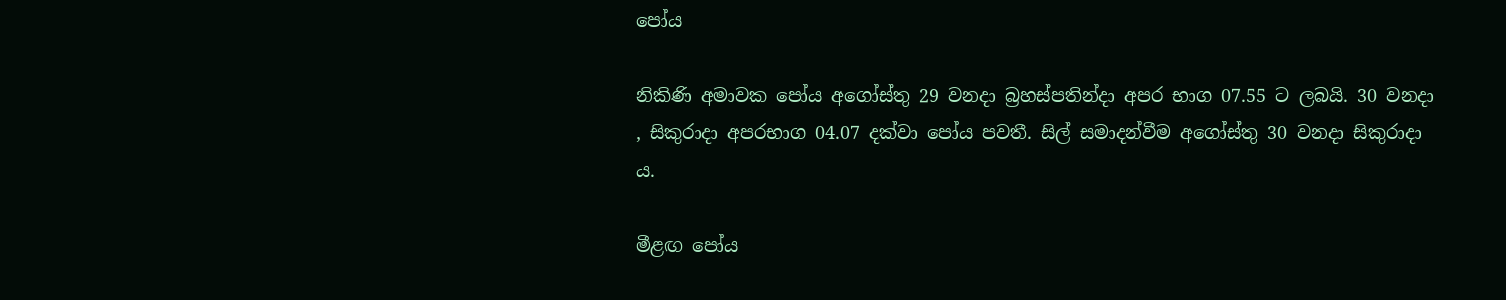පෝය

නිකිණි අමාවක පෝය අගෝස්තු 29 වනදා බ්‍රහස්පතින්දා අපර භාග 07.55 ට ලබයි. 30 වනදා , සිකුරාදා අපරභාග 04.07 දක්වා පෝය පවතී. සිල් සමාදන්වීම අගෝස්තු 30 වනදා සිකුරාදා ය.

මීළඟ පෝය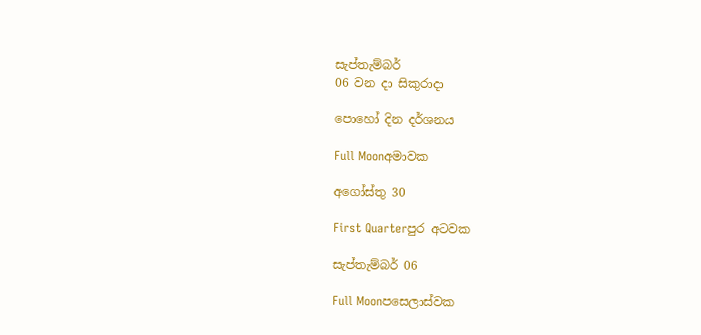සැප්තැම්බර්
06 වන දා සිකුරාදා

පොහෝ දින දර්ශනය

Full Moonඅමාවක

අගෝස්තු 30

First Quarterපුර අටවක

සැප්තැම්බර් 06

Full Moonපසෙලාස්වක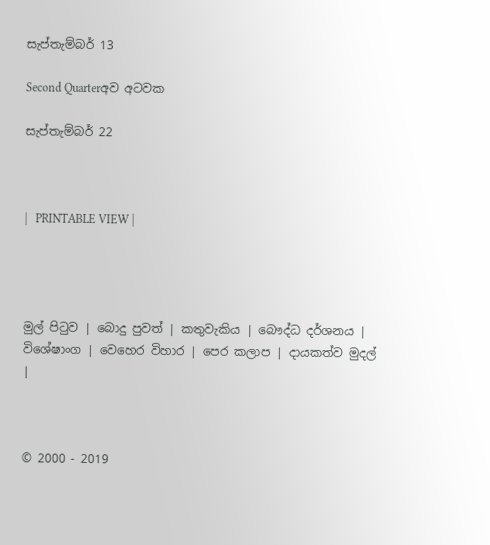සැප්තැම්බර් 13

Second Quarterඅව අටවක

සැප්තැම්බර් 22



|   PRINTABLE VIEW |




මුල් පිටුව | බොදු පුවත් | කතුවැකිය | බෞද්ධ දර්ශනය | විශේෂාංග | වෙහෙර විහාර | පෙර කලාප | දායකත්ව මුදල් |



© 2000 - 2019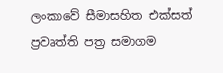ලංකාවේ සීමාසහිත එක්සත් ප්‍රවෘත්ති පත්‍ර සමාගම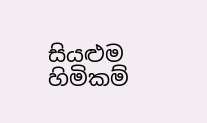සියළුම හිමිකම්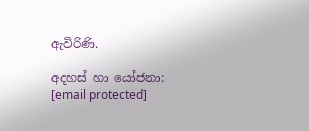ඇවිරිණි.

අදහස් හා යෝජනා: [email protected]